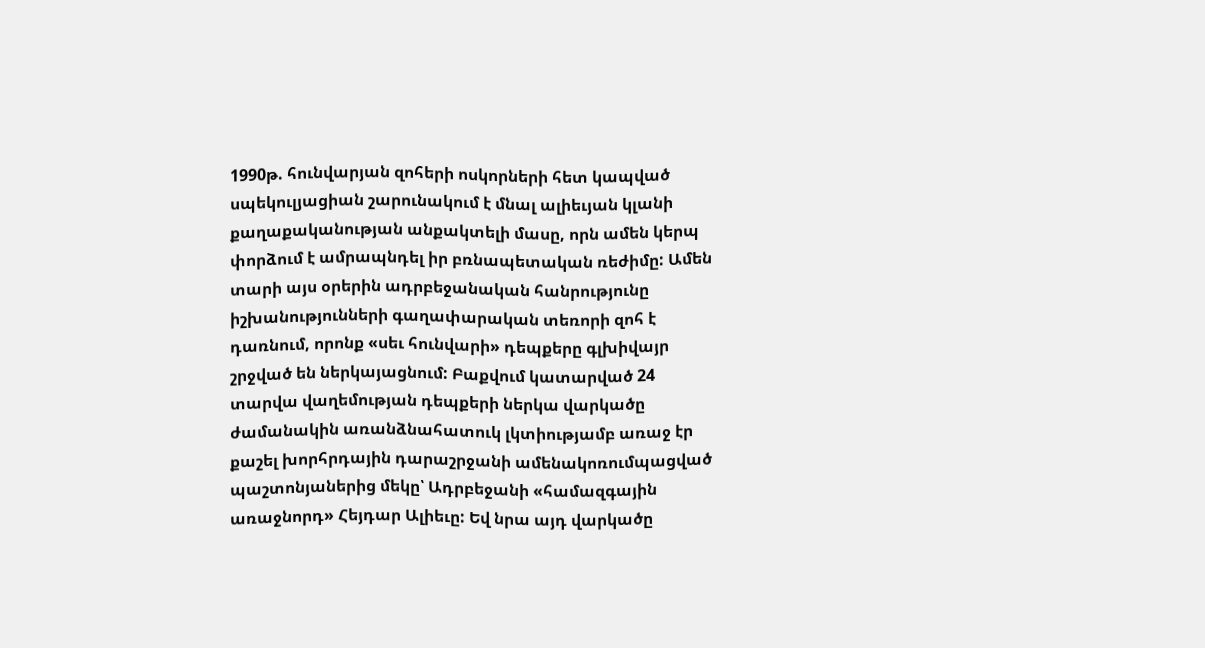1990թ. հունվարյան զոհերի ոսկորների հետ կապված սպեկուլյացիան շարունակում է մնալ ալիեւյան կլանի քաղաքականության անքակտելի մասը, որն ամեն կերպ փորձում է ամրապնդել իր բռնապետական ռեժիմը: Ամեն տարի այս օրերին ադրբեջանական հանրությունը իշխանությունների գաղափարական տեռորի զոհ է դառնում, որոնք «սեւ հունվարի» դեպքերը գլխիվայր շրջված են ներկայացնում: Բաքվում կատարված 24 տարվա վաղեմության դեպքերի ներկա վարկածը ժամանակին առանձնահատուկ լկտիությամբ առաջ էր քաշել խորհրդային դարաշրջանի ամենակոռումպացված պաշտոնյաներից մեկը՝ Ադրբեջանի «համազգային առաջնորդ» Հեյդար Ալիեւը: Եվ նրա այդ վարկածը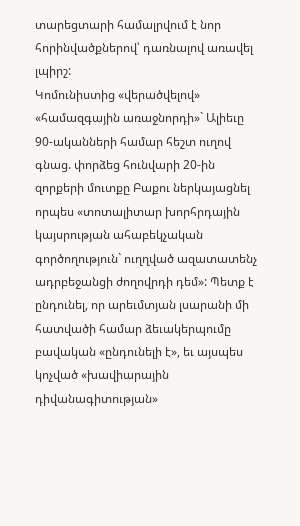տարեցտարի համալրվում է նոր հորինվածքներով՝ դառնալով առավել լպիրշ:
Կոմունիստից «վերածվելով» «համազգային առաջնորդի»` Ալիեւը 90-ականների համար հեշտ ուղով գնաց. փորձեց հունվարի 20-ին զորքերի մուտքը Բաքու ներկայացնել որպես «տոտալիտար խորհրդային կայսրության ահաբեկչական գործողություն` ուղղված ազատատենչ ադրբեջանցի ժողովրդի դեմ»: Պետք է ընդունել, որ արեւմտյան լսարանի մի հատվածի համար ձեւակերպումը բավական «ընդունելի է», եւ այսպես կոչված «խավիարային դիվանագիտության»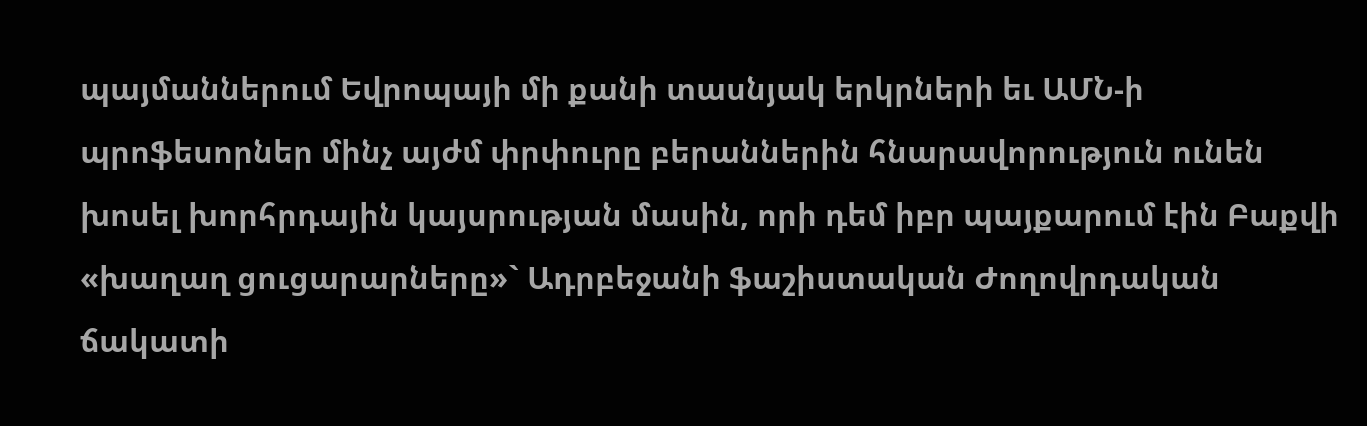պայմաններում Եվրոպայի մի քանի տասնյակ երկրների եւ ԱՄՆ-ի պրոֆեսորներ մինչ այժմ փրփուրը բերաններին հնարավորություն ունեն խոսել խորհրդային կայսրության մասին, որի դեմ իբր պայքարում էին Բաքվի «խաղաղ ցուցարարները»` Ադրբեջանի ֆաշիստական Ժողովրդական ճակատի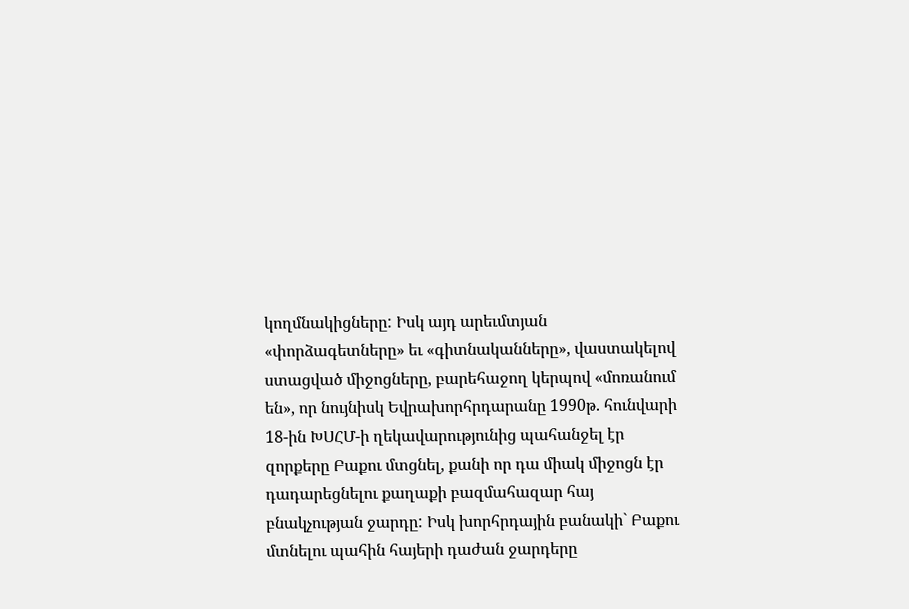կողմնակիցները: Իսկ այդ արեւմտյան «փորձագետները» եւ «գիտնականները», վաստակելով ստացված միջոցները, բարեհաջող կերպով «մոռանում են», որ նույնիսկ Եվրախորհրդարանը 1990թ. հունվարի 18-ին ԽՍՀՄ-ի ղեկավարությունից պահանջել էր զորքերը Բաքու մտցնել, քանի որ դա միակ միջոցն էր դադարեցնելու քաղաքի բազմահազար հայ բնակչության ջարդը: Իսկ խորհրդային բանակի` Բաքու մտնելու պահին հայերի դաժան ջարդերը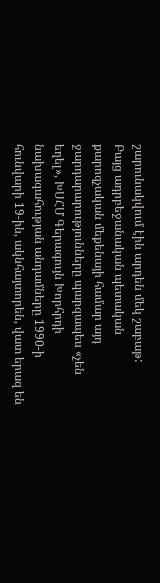շարունակվում էին արդեն մեկ շաբաթ:
Բայց ադրբեջանական պետական քարոզչական մեքենայի համար այդ ջարդարարությունները պարզապես «չեն եղել», ԽՍՀՄ Գերագույն Խորհրդի նախագահության անդամները 1990-ի հունվարի 19-ին, ակնհայտորեն, վատ երազ են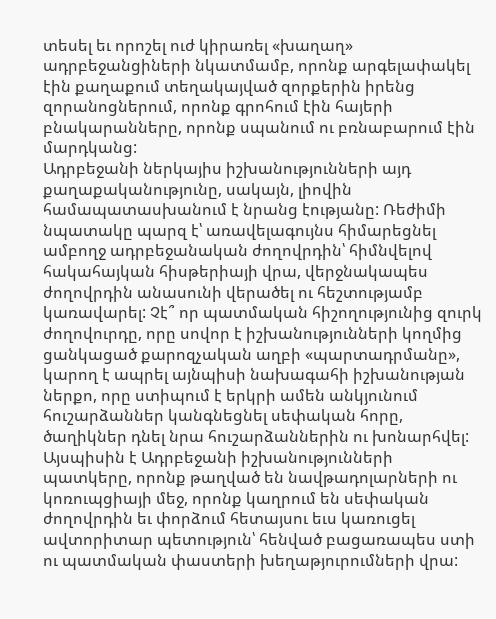տեսել եւ որոշել ուժ կիրառել «խաղաղ» ադրբեջանցիների նկատմամբ, որոնք արգելափակել էին քաղաքում տեղակայված զորքերին իրենց զորանոցներում, որոնք գրոհում էին հայերի բնակարանները, որոնք սպանում ու բռնաբարում էին մարդկանց:
Ադրբեջանի ներկայիս իշխանությունների այդ քաղաքականությունը, սակայն, լիովին համապատասխանում է նրանց էությանը: Ռեժիմի նպատակը պարզ է՝ առավելագույնս հիմարեցնել ամբողջ ադրբեջանական ժողովրդին՝ հիմնվելով հակահայկան հիսթերիայի վրա, վերջնակապես ժողովրդին անասունի վերածել ու հեշտությամբ կառավարել: Չէ՞ որ պատմական հիշողությունից զուրկ ժողովուրդը, որը սովոր է իշխանությունների կողմից ցանկացած քարոզչական աղբի «պարտադրմանը», կարող է ապրել այնպիսի նախագահի իշխանության ներքո, որը ստիպում է երկրի ամեն անկյունում հուշարձաններ կանգնեցնել սեփական հորը, ծաղիկներ դնել նրա հուշարձաններին ու խոնարհվել:
Այսպիսին է Ադրբեջանի իշխանությունների պատկերը, որոնք թաղված են նավթադոլարների ու կոռուպցիայի մեջ, որոնք կաղրում են սեփական ժողովրդին եւ փորձում հետայսու եւս կառուցել ավտորիտար պետություն՝ հենված բացառապես ստի ու պատմական փաստերի խեղաթյուրումների վրա: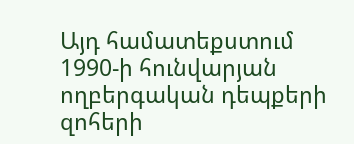Այդ համատեքստում 1990-ի հունվարյան ողբերգական դեպքերի զոհերի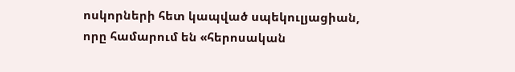ոսկորների հետ կապված սպեկուլյացիան, որը համարում են «հերոսական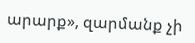արարք», զարմանք չի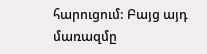հարուցում: Բայց այդ մառազմը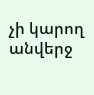չի կարող անվերջ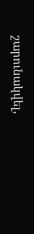շարունակվել,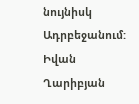նույնիսկ Ադրբեջանում:
Իվան Ղարիբյան